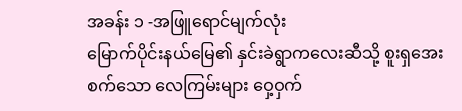အခန်း ၁ -အဖြူရောင်မျက်လုံး
မြောက်ပိုင်းနယ်မြေ၏ နှင်းခဲရွာကလေးဆီသို့ စူးရှအေးစက်သော လေကြမ်းများ ဝှေ့ဝှက်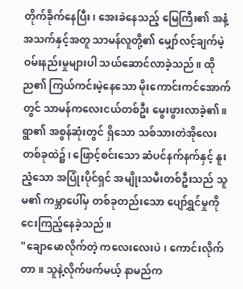တိုက်ခိုက်နေပြီး၊ အေးခဲနေသည့် မြေကြီး၏ အနံ့အသက်နှင့်အတူ သာမန်လူတို့၏ မျှော်လင့်ချက်မဲ့ ဝမ်းနည်းမှုများပါ သယ်ဆောင်လာခဲ့သည်။ ထိုည၏ ကြယ်ကင်းမဲ့နေသော မိုးကောင်းကင်အောက်တွင် သာမန်ကလေးငယ်တစ်ဦး မွေးဖွားလာခဲ့၏။
ရွာ၏ အစွန်ဆုံးတွင် ရှိသော သစ်သားတဲအိုလေးတစ်ခုထဲ၌၊ ဖြောင့်စင်းသော ဆံပင်နက်နက်နှင့် နူးညံ့သော အပြုံးပိုင်ရှင် အမျိုးသမီးတစ်ဦးသည် သူမ၏ ကမ္ဘာပေါ်မှ တစ်ခုတည်းသော ပျော်ရွှင်မှုကို ငေးကြည့်နေခဲ့သည်။
"ချောမောလိုက်တဲ့ ကလေးလေးပဲ၊ ကောင်းလိုက်တာ။ သူနဲ့လိုက်ဖက်မယ့် နာမည်က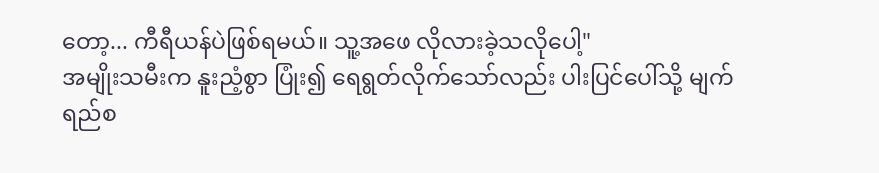တော့... ကီရီယန်ပဲဖြစ်ရမယ်။ သူ့အဖေ လိုလားခဲ့သလိုပေါ့"
အမျိုးသမီးက နူးညံ့စွာ ပြုံး၍ ရေရွတ်လိုက်သော်လည်း ပါးပြင်ပေါ်သို့ မျက်ရည်စ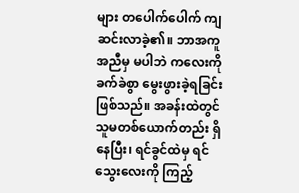များ တပေါက်ပေါက် ကျဆင်းလာခဲ့၏။ ဘာအကူအညီမှ မပါဘဲ ကလေးကို ခက်ခဲစွာ မွေးဖွားခဲ့ရခြင်းဖြစ်သည်။ အခန်းထဲတွင် သူမတစ်ယောက်တည်း ရှိနေပြီး၊ ရင်ခွင်ထဲမှ ရင်သွေးလေးကို ကြည့်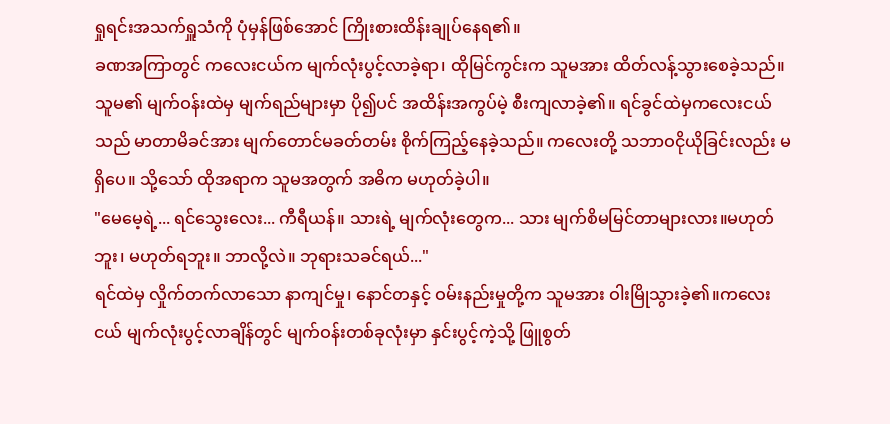ရှုရင်းအသက်ရှူသံကို ပုံမှန်ဖြစ်အောင် ကြိုးစားထိန်းချုပ်နေရ၏။
ခဏအကြာတွင် ကလေးငယ်က မျက်လုံးပွင့်လာခဲ့ရာ၊ ထိုမြင်ကွင်းက သူမအား ထိတ်လန့်သွားစေခဲ့သည်။ သူမ၏ မျက်ဝန်းထဲမှ မျက်ရည်များမှာ ပို၍ပင် အထိန်းအကွပ်မဲ့ စီးကျလာခဲ့၏။ ရင်ခွင်ထဲမှကလေးငယ်သည် မာတာမိခင်အား မျက်တောင်မခတ်တမ်း စိုက်ကြည့်နေခဲ့သည်။ ကလေးတို့ သဘာဝငိုယိုခြင်းလည်း မရှိပေ။ သို့သော် ထိုအရာက သူမအတွက် အဓိက မဟုတ်ခဲ့ပါ။
"မေမေ့ရဲ့... ရင်သွေးလေး... ကီရီယန်။ သားရဲ့ မျက်လုံးတွေက... သား မျက်စိမမြင်တာများလား။မဟုတ်ဘူး၊ မဟုတ်ရဘူး။ ဘာလို့လဲ။ ဘုရားသခင်ရယ်..."
ရင်ထဲမှ လှိုက်တက်လာသော နာကျင်မှု၊ နောင်တနှင့် ဝမ်းနည်းမှုတို့က သူမအား ဝါးမြိုသွားခဲ့၏။ကလေးငယ် မျက်လုံးပွင့်လာချိန်တွင် မျက်ဝန်းတစ်ခုလုံးမှာ နှင်းပွင့်ကဲ့သို့ ဖြူစွတ်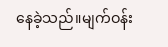နေခဲ့သည်။မျက်ဝန်း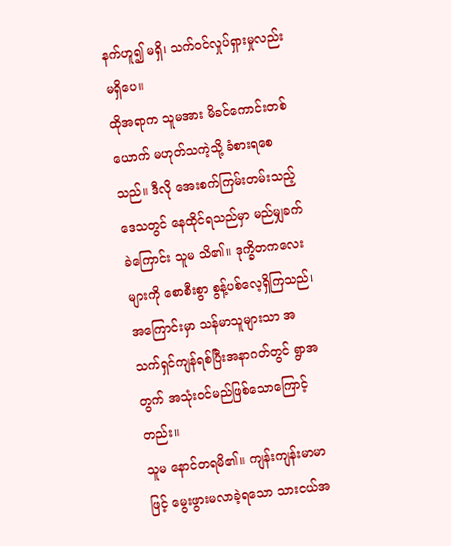နက်ဟူ၍ မရှိ၊ သက်ဝင်လှုပ်ရှားမှုလည်း မရှိပေ။
ထိုအရာက သူမအား မိခင်ကောင်းတစ်ယောက် မဟုတ်သကဲ့သို့ ခံစားရစေသည်။ ဒီလို အေးစက်ကြမ်းတမ်းသည့် ဒေသတွင် နေထိုင်ရသည်မှာ မည်မျှခက်ခဲကြောင်း သူမ သိ၏။ ဒုက္ခိတကလေးများကို စောစီးစွာ စွန့်ပစ်လေ့ရှိကြသည်၊ အကြောင်းမှာ သန်မာသူများသာ အသက်ရှင်ကျန်ရစ်ပြီးအနာဂတ်တွင် ရွာအတွက် အသုံးဝင်မည်ဖြစ်သောကြောင့်တည်း။
သူမ နောင်တရမိ၏။ ကျန်းကျန်းမာမာဖြင့် မွေးဖွားမလာခဲ့ရသော သားငယ်အ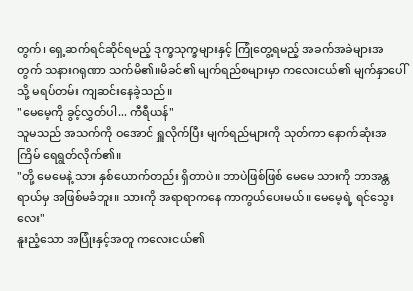တွက်၊ ရှေ့ဆက်ရင်ဆိုင်ရမည့် ဒုက္ခသုက္ခများနှင့် ကြုံတွေ့ရမည့် အခက်အခဲများအတွက် သနားဂရုဏာ သက်မိ၏။မိခင်၏ မျက်ရည်စများမှာ ကလေးငယ်၏ မျက်နှာပေါ်သို့ မရပ်တမ်း ကျဆင်းနေခဲ့သည်။
"မေမေ့ကို ခွင့်လွှတ်ပါ... ကီရီယန်"
သူမသည် အသက်ကို ဝအောင် ရှူလိုက်ပြီး မျက်ရည်များကို သုတ်ကာ နောက်ဆုံးအကြိမ် ရေရွတ်လိုက်၏။
"တို့ မေမေနဲ့ သား နှစ်ယောက်တည်း ရှိတာပဲ။ ဘာပဲဖြစ်ဖြစ် မေမေ သားကို ဘာအန္တရာယ်မှ အဖြစ်မခံဘူး။ သားကို အရာရာကနေ ကာကွယ်ပေးမယ်။ မေမေ့ရဲ့ ရင်သွေးလေး"
နူးညံ့သော အပြုံးနှင့်အတူ ကလေးငယ်၏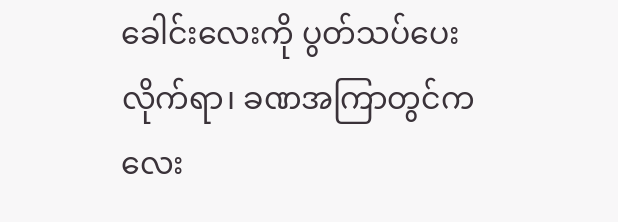ခေါင်းလေးကို ပွတ်သပ်ပေးလိုက်ရာ၊ ခဏအကြာတွင်ကလေး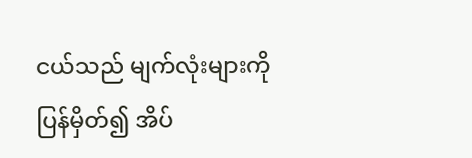ငယ်သည် မျက်လုံးများကို ပြန်မှိတ်၍ အိပ်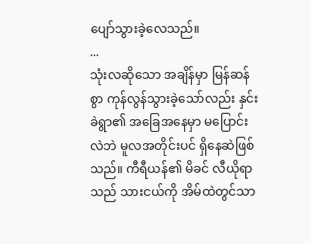ပျော်သွားခဲ့လေသည်။
...
သုံးလဆိုသော အချိန်မှာ မြန်ဆန်စွာ ကုန်လွန်သွားခဲ့သော်လည်း နှင်းခဲရွာ၏ အခြေအနေမှာ မပြောင်းလဲဘဲ မူလအတိုင်းပင် ရှိနေဆဲဖြစ်သည်။ ကီရီယန်၏ မိခင် လီယိုရာသည် သားငယ်ကို အိမ်ထဲတွင်သာ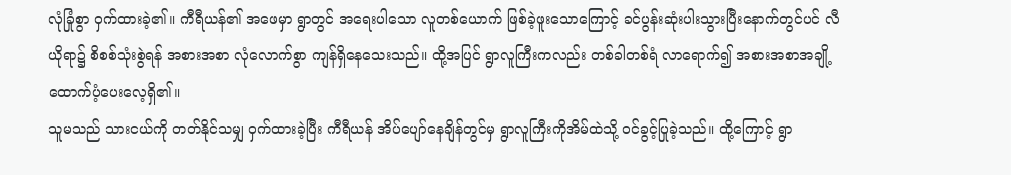လုံခြုံစွာ ဝှက်ထားခဲ့၏။ ကီရီယန်၏ အဖေမှာ ရွာတွင် အရေးပါသော လူတစ်ယောက် ဖြစ်ခဲ့ဖူးသောကြောင့် ခင်ပွန်းဆုံးပါးသွားပြီးနောက်တွင်ပင် လီယိုရာ၌ စိစစ်သုံးစွဲရန် အစားအစာ လုံလောက်စွာ ကျန်ရှိနေသေးသည်။ ထို့အပြင် ရွာလူကြီးကလည်း တစ်ခါတစ်ရံ လာရောက်၍ အစားအစာအချို့ထောက်ပံ့ပေးလေ့ရှိ၏။
သူမသည် သားငယ်ကို တတ်နိုင်သမျှ ဝှက်ထားခဲ့ပြီး ကီရီယန် အိပ်ပျော်နေချိန်တွင်မှ ရွာလူကြီးကိုအိမ်ထဲသို့ ဝင်ခွင့်ပြုခဲ့သည်။ ထို့ကြောင့် ရွာ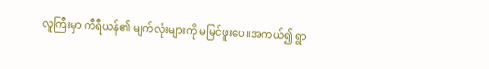လူကြီးမှာ ကီရီယန်၏ မျက်လုံးများကို မမြင်ဖူးပေ။အကယ်၍ ရွာ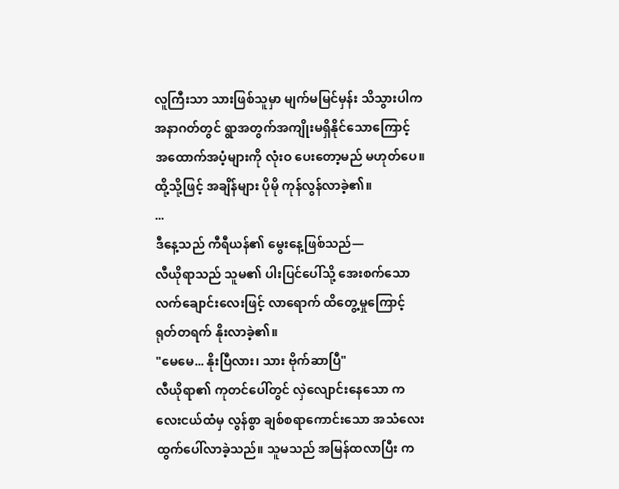လူကြီးသာ သားဖြစ်သူမှာ မျက်မမြင်မှန်း သိသွားပါက အနာဂတ်တွင် ရွာအတွက်အကျိုးမရှိနိုင်သောကြောင့် အထောက်အပံ့များကို လုံးဝ ပေးတော့မည် မဟုတ်ပေ။ ထို့သို့ဖြင့် အချိန်များ ပိုမို ကုန်လွန်လာခဲ့၏။
...
ဒီနေ့သည် ကီရီယန်၏ မွေးနေ့ဖြစ်သည်—
လီယိုရာသည် သူမ၏ ပါးပြင်ပေါ်သို့ အေးစက်သော လက်ချောင်းလေးဖြင့် လာရောက် ထိတွေ့မှုကြောင့် ရုတ်တရက် နိုးလာခဲ့၏။
"မေမေ... နိုးပြီလား၊ သား ဗိုက်ဆာပြီ"
လီယိုရာ၏ ကုတင်ပေါ်တွင် လှဲလျောင်းနေသော ကလေးငယ်ထံမှ လွန်စွာ ချစ်စရာကောင်းသော အသံလေး ထွက်ပေါ်လာခဲ့သည်။ သူမသည် အမြန်ထလာပြီး က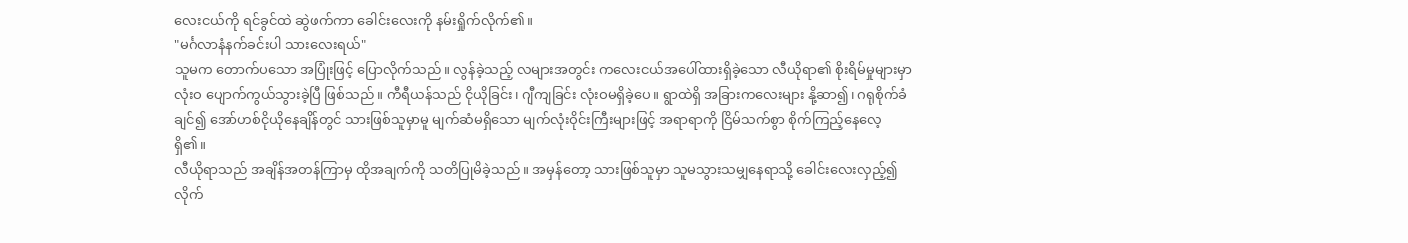လေးငယ်ကို ရင်ခွင်ထဲ ဆွဲဖက်ကာ ခေါင်းလေးကို နမ်းရှိုက်လိုက်၏။
"မင်္ဂလာနံနက်ခင်းပါ သားလေးရယ်"
သူမက တောက်ပသော အပြုံးဖြင့် ပြောလိုက်သည်။ လွန်ခဲ့သည့် လများအတွင်း ကလေးငယ်အပေါ်ထားရှိခဲ့သော လီယိုရာ၏ စိုးရိမ်မှုများမှာ လုံးဝ ပျောက်ကွယ်သွားခဲ့ပြီ ဖြစ်သည်။ ကီရီယန်သည် ငိုယိုခြင်း၊ ဂျီကျခြင်း လုံးဝမရှိခဲ့ပေ။ ရွာထဲရှိ အခြားကလေးများ နို့ဆာ၍၊ ဂရုစိုက်ခံချင်၍ အော်ဟစ်ငိုယိုနေချိန်တွင် သားဖြစ်သူမှာမူ မျက်ဆံမရှိသော မျက်လုံးဝိုင်းကြီးများဖြင့် အရာရာကို ငြိမ်သက်စွာ စိုက်ကြည့်နေလေ့ရှိ၏။
လီယိုရာသည် အချိန်အတန်ကြာမှ ထိုအချက်ကို သတိပြုမိခဲ့သည်။ အမှန်တော့ သားဖြစ်သူမှာ သူမသွားသမျှနေရာသို့ ခေါင်းလေးလှည့်၍ လိုက်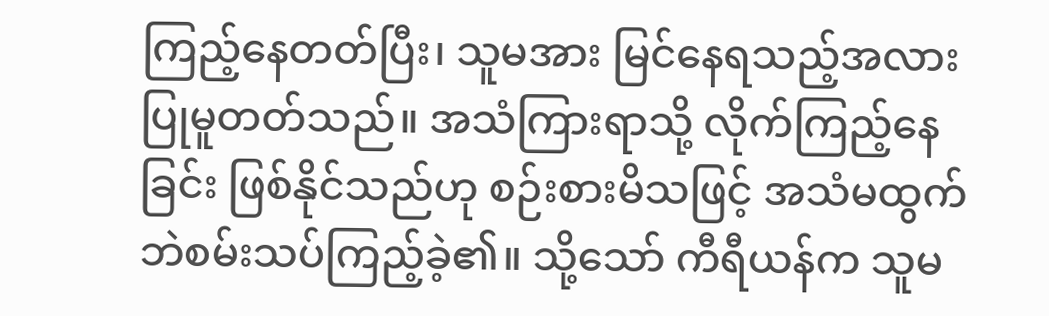ကြည့်နေတတ်ပြီး၊ သူမအား မြင်နေရသည့်အလား ပြုမူတတ်သည်။ အသံကြားရာသို့ လိုက်ကြည့်နေခြင်း ဖြစ်နိုင်သည်ဟု စဉ်းစားမိသဖြင့် အသံမထွက်ဘဲစမ်းသပ်ကြည့်ခဲ့၏။ သို့သော် ကီရီယန်က သူမ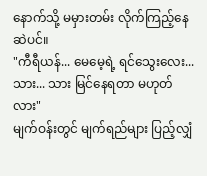နောက်သို့ မမှားတမ်း လိုက်ကြည့်နေဆဲပင်။
"ကီရီယန်... မေမေ့ရဲ့ ရင်သွေးလေး... သား... သား မြင်နေရတာ မဟုတ်လား"
မျက်ဝန်းတွင် မျက်ရည်များ ပြည့်လျှံ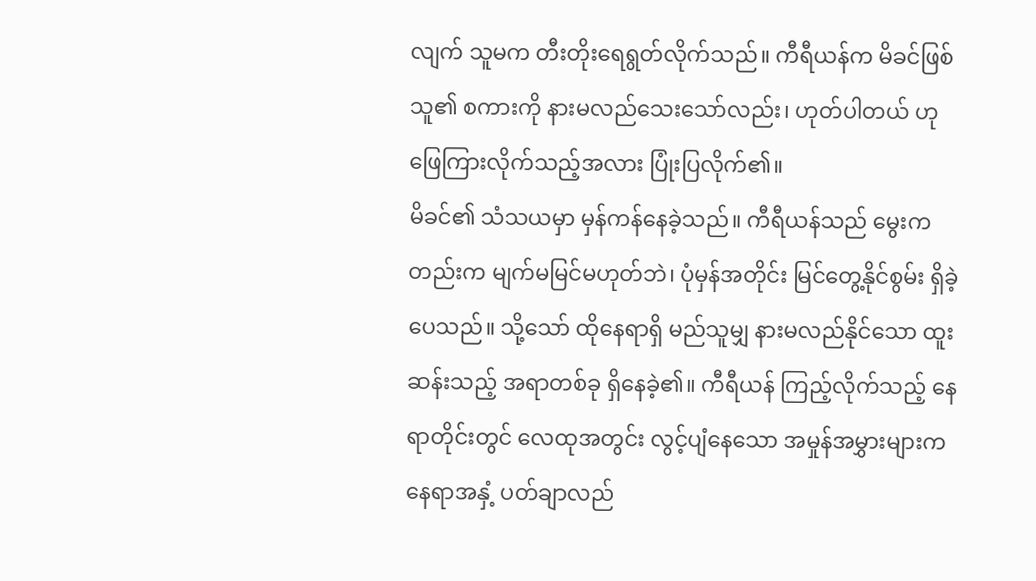လျက် သူမက တီးတိုးရေရွတ်လိုက်သည်။ ကီရီယန်က မိခင်ဖြစ်သူ၏ စကားကို နားမလည်သေးသော်လည်း၊ ဟုတ်ပါတယ် ဟု ဖြေကြားလိုက်သည့်အလား ပြုံးပြလိုက်၏။
မိခင်၏ သံသယမှာ မှန်ကန်နေခဲ့သည်။ ကီရီယန်သည် မွေးကတည်းက မျက်မမြင်မဟုတ်ဘဲ၊ ပုံမှန်အတိုင်း မြင်တွေ့နိုင်စွမ်း ရှိခဲ့ပေသည်။ သို့သော် ထိုနေရာရှိ မည်သူမျှ နားမလည်နိုင်သော ထူးဆန်းသည့် အရာတစ်ခု ရှိနေခဲ့၏။ ကီရီယန် ကြည့်လိုက်သည့် နေရာတိုင်းတွင် လေထုအတွင်း လွင့်ပျံနေသော အမှုန်အမွှားများက နေရာအနှံ့ ပတ်ချာလည်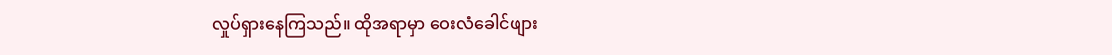လှုပ်ရှားနေကြသည်။ ထိုအရာမှာ ဝေးလံခေါင်ဖျား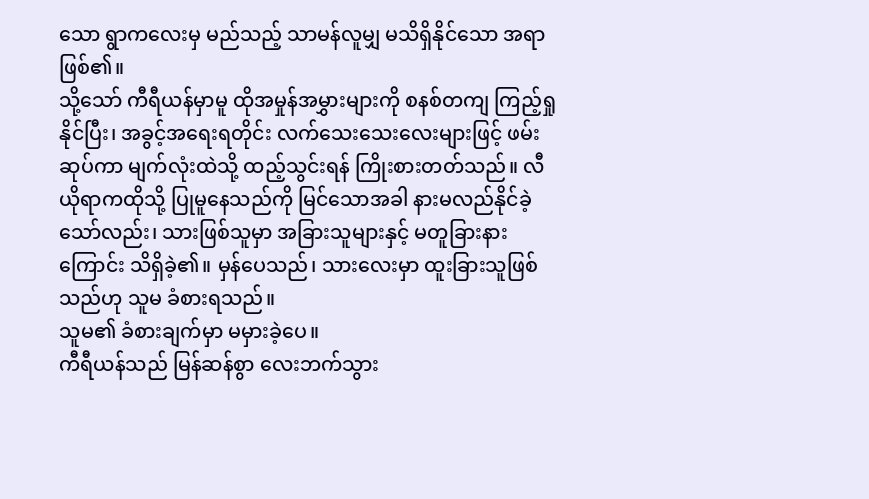သော ရွာကလေးမှ မည်သည့် သာမန်လူမျှ မသိရှိနိုင်သော အရာဖြစ်၏။
သို့သော် ကီရီယန်မှာမူ ထိုအမှုန်အမွှားများကို စနစ်တကျ ကြည့်ရှုနိုင်ပြီး၊ အခွင့်အရေးရတိုင်း လက်သေးသေးလေးများဖြင့် ဖမ်းဆုပ်ကာ မျက်လုံးထဲသို့ ထည့်သွင်းရန် ကြိုးစားတတ်သည်။ လီယိုရာကထိုသို့ ပြုမူနေသည်ကို မြင်သောအခါ နားမလည်နိုင်ခဲ့သော်လည်း၊ သားဖြစ်သူမှာ အခြားသူများနှင့် မတူခြားနားကြောင်း သိရှိခဲ့၏။ မှန်ပေသည်၊ သားလေးမှာ ထူးခြားသူဖြစ်သည်ဟု သူမ ခံစားရသည်။
သူမ၏ ခံစားချက်မှာ မမှားခဲ့ပေ။
ကီရီယန်သည် မြန်ဆန်စွာ လေးဘက်သွား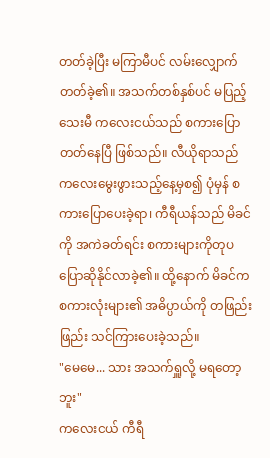တတ်ခဲ့ပြီး မကြာမီပင် လမ်းလျှောက်တတ်ခဲ့၏။ အသက်တစ်နှစ်ပင် မပြည့်သေးမီ ကလေးငယ်သည် စကားပြောတတ်နေပြီ ဖြစ်သည်။ လီယိုရာသည် ကလေးမွေးဖွားသည့်နေ့မှစ၍ ပုံမှန် စကားပြောပေးခဲ့ရာ၊ ကီရီယန်သည် မိခင်ကို အကဲခတ်ရင်း စကားများကိုတုပပြောဆိုနိုင်လာခဲ့၏။ ထို့နောက် မိခင်က စကားလုံးများ၏ အဓိပ္ပာယ်ကို တဖြည်းဖြည်း သင်ကြားပေးခဲ့သည်။
"မေမေ... သား အသက်ရှူလို့ မရတော့ဘူး"
ကလေးငယ် ကီရီ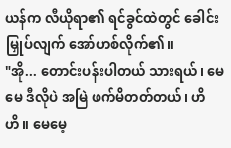ယန်က လီယိုရာ၏ ရင်ခွင်ထဲတွင် ခေါင်းမြှုပ်လျက် အော်ဟစ်လိုက်၏။
"အို... တောင်းပန်းပါတယ် သားရယ်၊ မေမေ ဒီလိုပဲ အမြဲ ဖက်မိတတ်တယ်၊ ဟိဟိ။ မေမေ့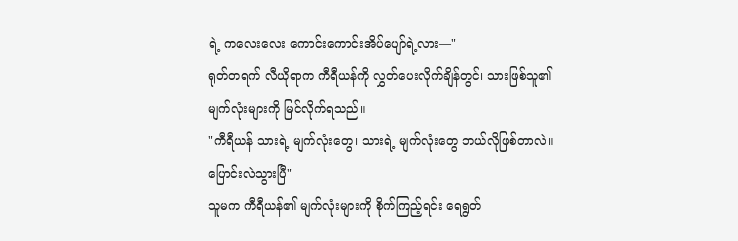ရဲ့ ကလေးလေး ကောင်းကောင်းအိပ်ပျော်ရဲ့လား—"
ရုတ်တရက် လီယိုရာက ကီရီယန်ကို လွှတ်ပေးလိုက်ချိန်တွင်၊ သားဖြစ်သူ၏ မျက်လုံးများကို မြင်လိုက်ရသည်။
"ကီရီယန် သားရဲ့ မျက်လုံးတွေ၊ သားရဲ့ မျက်လုံးတွေ ဘယ်လိုဖြစ်တာလဲ။ ပြောင်းလဲသွားပြီ"
သူမက ကီရီယန်၏ မျက်လုံးများကို စိုက်ကြည့်ရင်း ရေရွတ်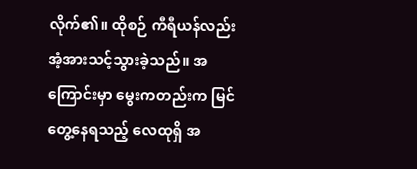လိုက်၏။ ထိုစဉ် ကီရီယန်လည်းအံ့အားသင့်သွားခဲ့သည်။ အကြောင်းမှာ မွေးကတည်းက မြင်တွေ့နေရသည့် လေထုရှိ အ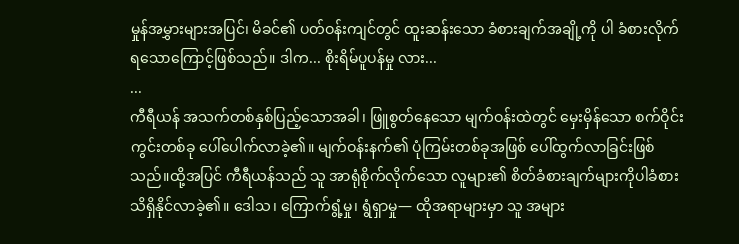မှုန်အမွှားများအပြင်၊ မိခင်၏ ပတ်ဝန်းကျင်တွင် ထူးဆန်းသော ခံစားချက်အချို့ကို ပါ ခံစားလိုက်ရသောကြောင့်ဖြစ်သည်။ ဒါက... စိုးရိမ်ပူပန်မှု လား...
...
ကီရီယန် အသက်တစ်နှစ်ပြည့်သောအခါ၊ ဖြူစွတ်နေသော မျက်ဝန်းထဲတွင် မှေးမှိန်သော စက်ဝိုင်းကွင်းတစ်ခု ပေါ်ပေါက်လာခဲ့၏။ မျက်ဝန်းနက်၏ ပုံကြမ်းတစ်ခုအဖြစ် ပေါ်ထွက်လာခြင်းဖြစ်သည်။ထို့အပြင် ကီရီယန်သည် သူ အာရုံစိုက်လိုက်သော လူများ၏ စိတ်ခံစားချက်များကိုပါခံစားသိရှိနိုင်လာခဲ့၏။ ဒေါသ၊ ကြောက်ရွံ့မှု၊ ရွံရှာမှု— ထိုအရာများမှာ သူ အများ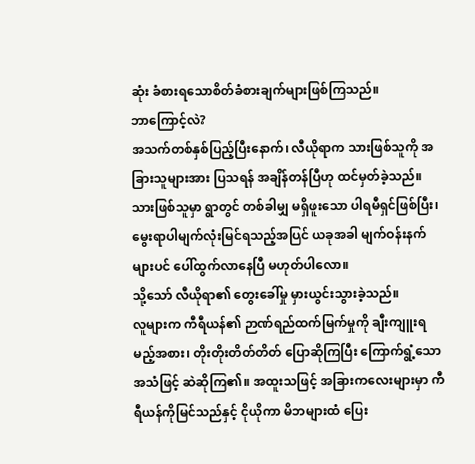ဆုံး ခံစားရသောစိတ်ခံစားချက်များဖြစ်ကြသည်။
ဘာကြောင့်လဲ?
အသက်တစ်နှစ်ပြည့်ပြီးနောက်၊ လီယိုရာက သားဖြစ်သူကို အခြားသူများအား ပြသရန် အချိန်တန်ပြီဟု ထင်မှတ်ခဲ့သည်။ သားဖြစ်သူမှာ ရွာတွင် တစ်ခါမျှ မရှိဖူးသော ပါရမီရှင်ဖြစ်ပြီး၊ မွေးရာပါမျက်လုံးမြင်ရသည့်အပြင် ယခုအခါ မျက်ဝန်းနက်များပင် ပေါ်ထွက်လာနေပြီ မဟုတ်ပါလော။
သို့သော် လီယိုရာ၏ တွေးခေါ်မှု မှားယွင်းသွားခဲ့သည်။
လူများက ကီရီယန်၏ ဉာဏ်ရည်ထက်မြက်မှုကို ချီးကျူးရမည့်အစား၊ တိုးတိုးတိတ်တိတ် ပြောဆိုကြပြီး ကြောက်ရွံ့သောအသံဖြင့် ဆဲဆိုကြ၏။ အထူးသဖြင့် အခြားကလေးများမှာ ကီရီယန်ကိုမြင်သည်နှင့် ငိုယိုကာ မိဘများထံ ပြေး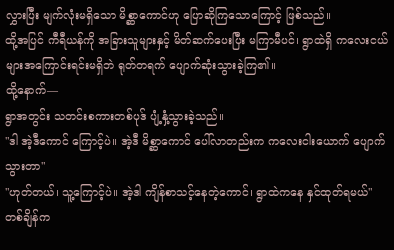လွှားပြီး မျက်လုံးမရှိသော မိစ္ဆာကောင်ဟု ပြောဆိုကြသောကြောင့် ဖြစ်သည်။
ထို့အပြင် ကီရီယန်ကို အခြားသူများနှင့် မိတ်ဆက်ပေးပြီး မကြာမီပင်၊ ရွာထဲရှိ ကလေးငယ်များအကြောင်းရင်းမရှိဘဲ ရုတ်တရက် ပျောက်ဆုံးသွားခဲ့ကြ၏။
ထို့နောက်—
ရွာအတွင်း သတင်းစကားတစ်ပုဒ် ပျံ့နှံ့သွားခဲ့သည်။
"ဒါ အဲ့ဒီကောင် ကြောင့်ပဲ။ အဲ့ဒီ မိစ္ဆာကောင် ပေါ်လာတည်းက ကလေးငါးယောက် ပျောက်သွားတာ"
"ဟုတ်တယ်၊ သူ့ကြောင့်ပဲ။ အဲ့ဒါ ကျိန်စာသင့်နေတဲ့ကောင်၊ ရွာထဲကနေ နှင်ထုတ်ရမယ်"
တစ်ချိန်က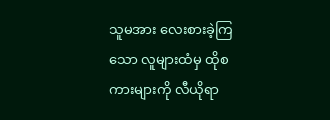သူမအား လေးစားခဲ့ကြသော လူများထံမှ ထိုစကားများကို လီယိုရာ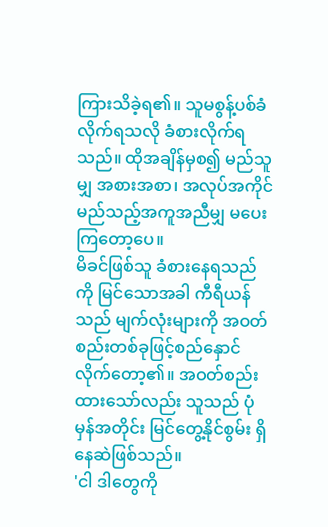ကြားသိခဲ့ရ၏။ သူမစွန့်ပစ်ခံလိုက်ရသလို ခံစားလိုက်ရသည်။ ထိုအချိန်မှစ၍ မည်သူမျှ အစားအစာ၊ အလုပ်အကိုင် မည်သည့်အကူအညီမျှ မပေးကြတော့ပေ။
မိခင်ဖြစ်သူ ခံစားနေရသည်ကို မြင်သောအခါ ကီရီယန်သည် မျက်လုံးများကို အဝတ်စည်းတစ်ခုဖြင့်စည်နှောင်လိုက်တော့၏။ အဝတ်စည်းထားသော်လည်း သူသည် ပုံမှန်အတိုင်း မြင်တွေ့နိုင်စွမ်း ရှိနေဆဲဖြစ်သည်။
'ငါ ဒါတွေကို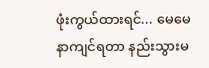ဖုံးကွယ်ထားရင်... မေမေ နာကျင်ရတာ နည်းသွားမ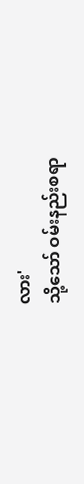လား'
သို့သော် ဝမ်းနည်းစရာ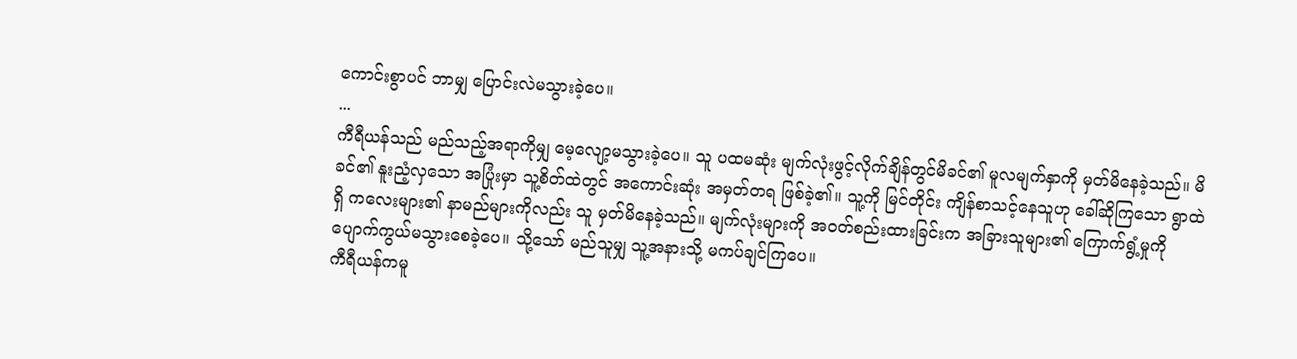ကောင်းစွာပင် ဘာမျှ ပြောင်းလဲမသွားခဲ့ပေ။
...
ကီရီယန်သည် မည်သည့်အရာကိုမျှ မေ့လျော့မသွားခဲ့ပေ။ သူ ပထမဆုံး မျက်လုံးဖွင့်လိုက်ချိန်တွင်မိခင်၏ မူလမျက်နှာကို မှတ်မိနေခဲ့သည်။ မိခင်၏ နူးညံ့လှသော အပြုံးမှာ သူ့စိတ်ထဲတွင် အကောင်းဆုံး အမှတ်တရ ဖြစ်ခဲ့၏။ သူ့ကို မြင်တိုင်း ကျိန်စာသင့်နေသူဟု ခေါ်ဆိုကြသော ရွာထဲရှိ ကလေးများ၏ နာမည်များကိုလည်း သူ မှတ်မိနေခဲ့သည်။ မျက်လုံးများကို အဝတ်စည်းထားခြင်းက အခြားသူများ၏ ကြောက်ရွံ့မှုကို ပျောက်ကွယ်မသွားစေခဲ့ပေ။ သို့သော် မည်သူမျှ သူ့အနားသို့ မကပ်ချင်ကြပေ။
ကီရီယန်ကမူ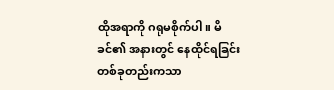ထိုအရာကို ဂရုမစိုက်ပါ။ မိခင်၏ အနားတွင် နေထိုင်ရခြင်း တစ်ခုတည်းကသာ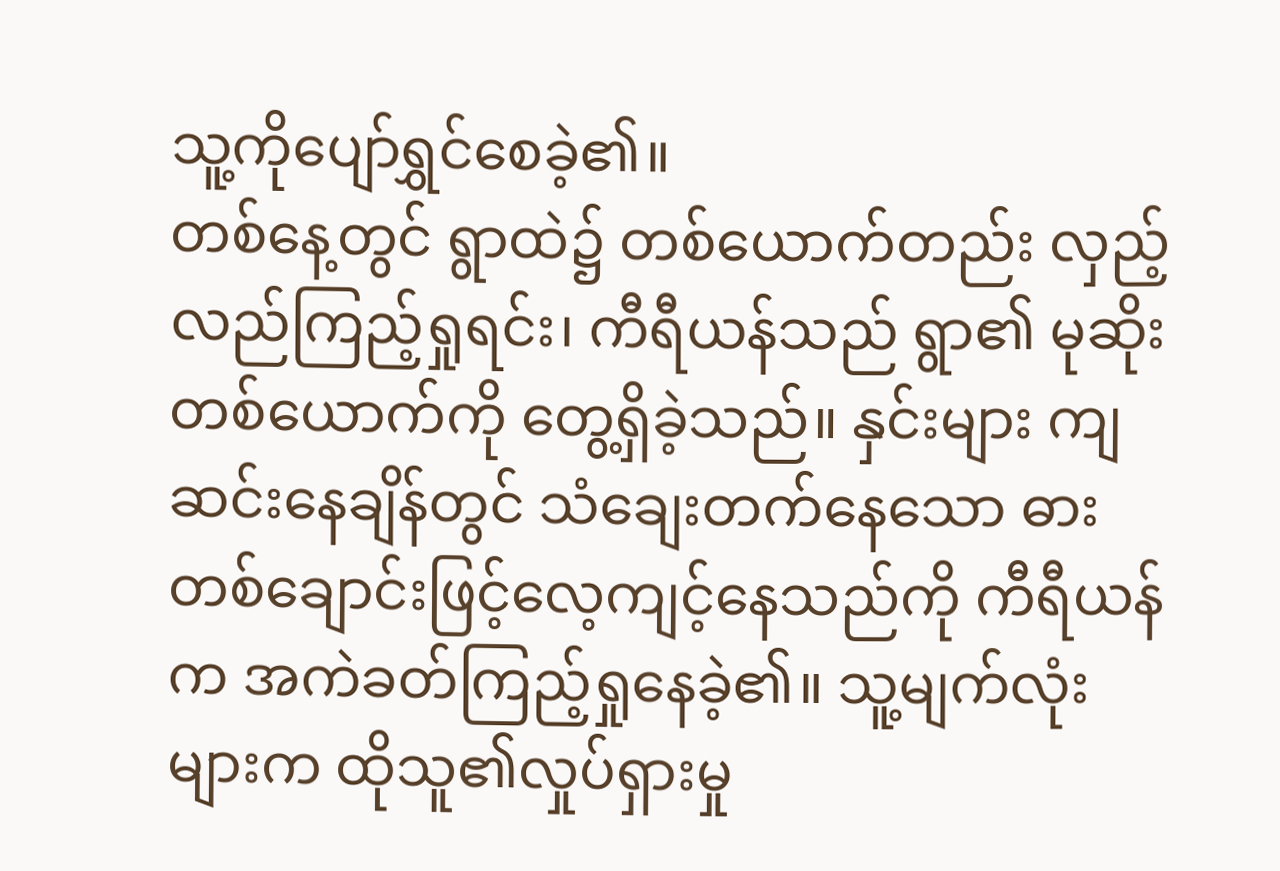သူ့ကိုပျော်ရွှင်စေခဲ့၏။
တစ်နေ့တွင် ရွာထဲ၌ တစ်ယောက်တည်း လှည့်လည်ကြည့်ရှုရင်း၊ ကီရီယန်သည် ရွာ၏ မုဆိုးတစ်ယောက်ကို တွေ့ရှိခဲ့သည်။ နှင်းများ ကျဆင်းနေချိန်တွင် သံချေးတက်နေသော ဓားတစ်ချောင်းဖြင့်လေ့ကျင့်နေသည်ကို ကီရီယန်က အကဲခတ်ကြည့်ရှုနေခဲ့၏။ သူ့မျက်လုံးများက ထိုသူ၏လှုပ်ရှားမှု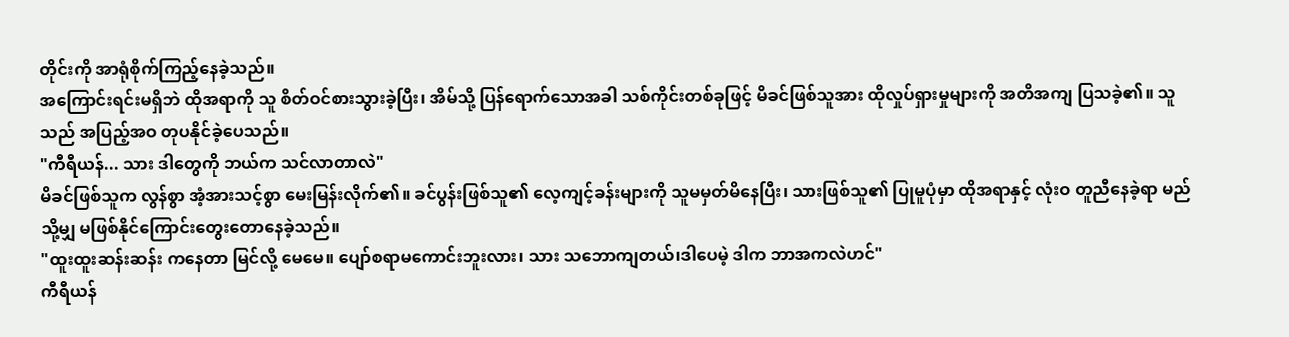တိုင်းကို အာရုံစိုက်ကြည့်နေခဲ့သည်။
အကြောင်းရင်းမရှိဘဲ ထိုအရာကို သူ စိတ်ဝင်စားသွားခဲ့ပြီး၊ အိမ်သို့ ပြန်ရောက်သောအခါ သစ်ကိုင်းတစ်ခုဖြင့် မိခင်ဖြစ်သူအား ထိုလှုပ်ရှားမှုများကို အတိအကျ ပြသခဲ့၏။ သူသည် အပြည့်အဝ တုပနိုင်ခဲ့ပေသည်။
"ကီရီယန်... သား ဒါတွေကို ဘယ်က သင်လာတာလဲ"
မိခင်ဖြစ်သူက လွန်စွာ အံ့အားသင့်စွာ မေးမြန်းလိုက်၏။ ခင်ပွန်းဖြစ်သူ၏ လေ့ကျင့်ခန်းများကို သူမမှတ်မိနေပြီး၊ သားဖြစ်သူ၏ ပြုမူပုံမှာ ထိုအရာနှင့် လုံးဝ တူညီနေခဲ့ရာ မည်သို့မျှ မဖြစ်နိုင်ကြောင်းတွေးတောနေခဲ့သည်။
"ထူးထူးဆန်းဆန်း ကနေတာ မြင်လို့ မေမေ။ ပျော်စရာမကောင်းဘူးလား၊ သား သဘောကျတယ်၊ဒါပေမဲ့ ဒါက ဘာအကလဲဟင်"
ကီရီယန်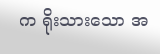က ရိုးသားသော အ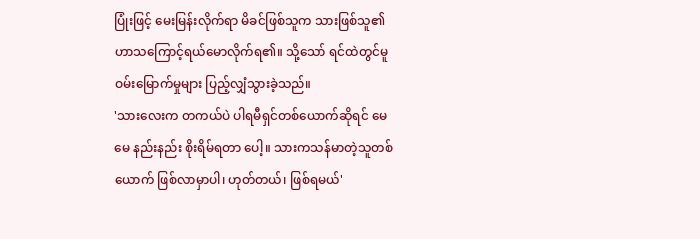ပြုံးဖြင့် မေးမြန်းလိုက်ရာ မိခင်ဖြစ်သူက သားဖြစ်သူ၏ ဟာသကြောင့်ရယ်မောလိုက်ရ၏။ သို့သော် ရင်ထဲတွင်မူ ဝမ်းမြောက်မှုများ ပြည့်လျှံသွားခဲ့သည်။
'သားလေးက တကယ်ပဲ ပါရမီရှင်တစ်ယောက်ဆိုရင် မေမေ နည်းနည်း စိုးရိမ်ရတာ ပေါ့။ သားကသန်မာတဲ့သူတစ်ယောက် ဖြစ်လာမှာပါ၊ ဟုတ်တယ်၊ ဖြစ်ရမယ်'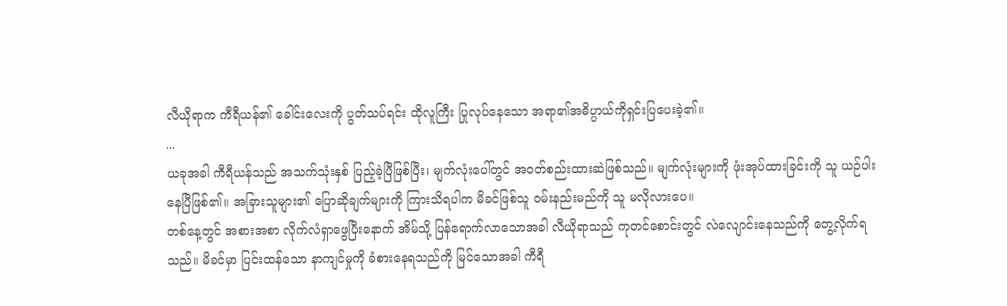လီယိုရာက ကီရီယန်၏ ခေါင်းလေးကို ပွတ်သပ်ရင်း ထိုလူကြီး ပြုလုပ်နေသော အရာ၏အဓိပ္ပာယ်ကိုရှင်းပြပေးခဲ့၏။
...
ယခုအခါ ကီရီယန်သည် အသက်သုံးနှစ် ပြည့်ခဲ့ပြီဖြစ်ပြီး၊ မျက်လုံးပေါ်တွင် အဝတ်စည်းထားဆဲဖြစ်သည်။ မျက်လုံးများကို ဖုံးအုပ်ထားခြင်းကို သူ ယဉ်ပါးနေပြီဖြစ်၏။ အခြားသူများ၏ ပြောဆိုချက်များကို ကြားသိရပါက မိခင်ဖြစ်သူ ဝမ်းနည်းမည်ကို သူ မလိုလားပေ။
တစ်နေ့တွင် အစားအစာ လိုက်လံရှာဖွေပြီးနောက် အိမ်သို့ ပြန်ရောက်လာသောအခါ လီယိုရာသည် ကုတင်စောင်းတွင် လဲလျောင်းနေသည်ကို တွေ့လိုက်ရသည်။ မိခင်မှာ ပြင်းထန်သော နာကျင်မှုကို ခံစားနေရသည်ကို မြင်သောအခါ ကီရီ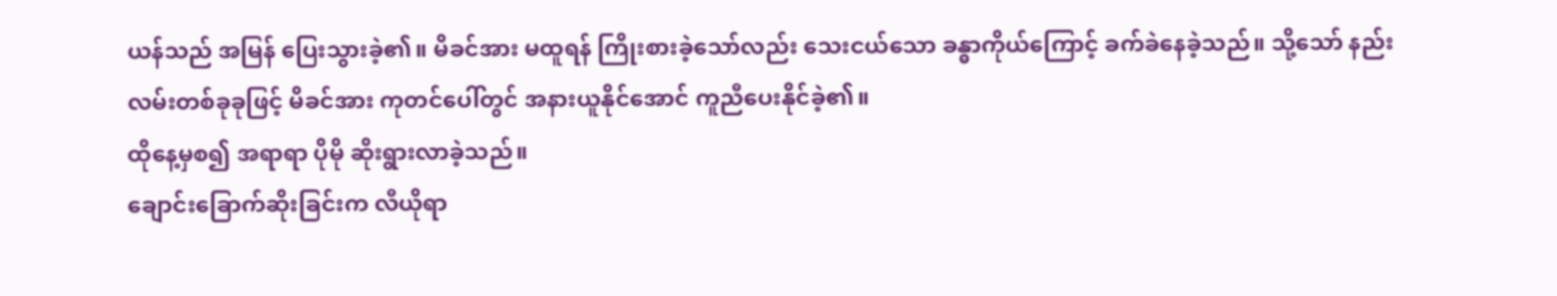ယန်သည် အမြန် ပြေးသွားခဲ့၏။ မိခင်အား မထူရန် ကြိုးစားခဲ့သော်လည်း သေးငယ်သော ခန္ဓာကိုယ်ကြောင့် ခက်ခဲနေခဲ့သည်။ သို့သော် နည်းလမ်းတစ်ခုခုဖြင့် မိခင်အား ကုတင်ပေါ်တွင် အနားယူနိုင်အောင် ကူညီပေးနိုင်ခဲ့၏။
ထိုနေ့မှစ၍ အရာရာ ပိုမို ဆိုးရွားလာခဲ့သည်။
ချောင်းခြောက်ဆိုးခြင်းက လီယိုရာ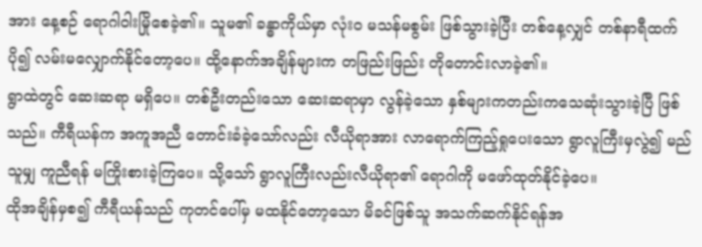အား နေ့စဉ် ရောဂါဝါးမြိုစေခဲ့၏။ သူမ၏ ခန္ဓာကိုယ်မှာ လုံးဝ မသန်မစွမ်း ဖြစ်သွားခဲ့ပြီး တစ်နေ့လျှင် တစ်နာရီထက်ပို၍ လမ်းမလျှောက်နိုင်တော့ပေ။ ထို့နောက်အချိန်များက တဖြည်းဖြည်း တိုတောင်းလာခဲ့၏။
ရွာထဲတွင် ဆေးဆရာ မရှိပေ။ တစ်ဦးတည်းသော ဆေးဆရာမှာ လွန်ခဲ့သော နှစ်များကတည်းကသေဆုံးသွားခဲ့ပြီ ဖြစ်သည်။ ကီရီယန်က အကူအညီ တောင်းခံခဲ့သော်လည်း လီယိုရာအား လာရောက်ကြည့်ရှုပေးသော ရွာလူကြီးမှလွဲ၍ မည်သူမျှ ကူညီရန် မကြိုးစားခဲ့ကြပေ။ သို့သော် ရွာလူကြီးလည်းလီယိုရာ၏ ရောဂါကို မဖော်ထုတ်နိုင်ခဲ့ပေ။
ထိုအချိန်မှစ၍ ကီရီယန်သည် ကုတင်ပေါ်မှ မထနိုင်တော့သော မိခင်ဖြစ်သူ အသက်ဆက်နိုင်ရန်အ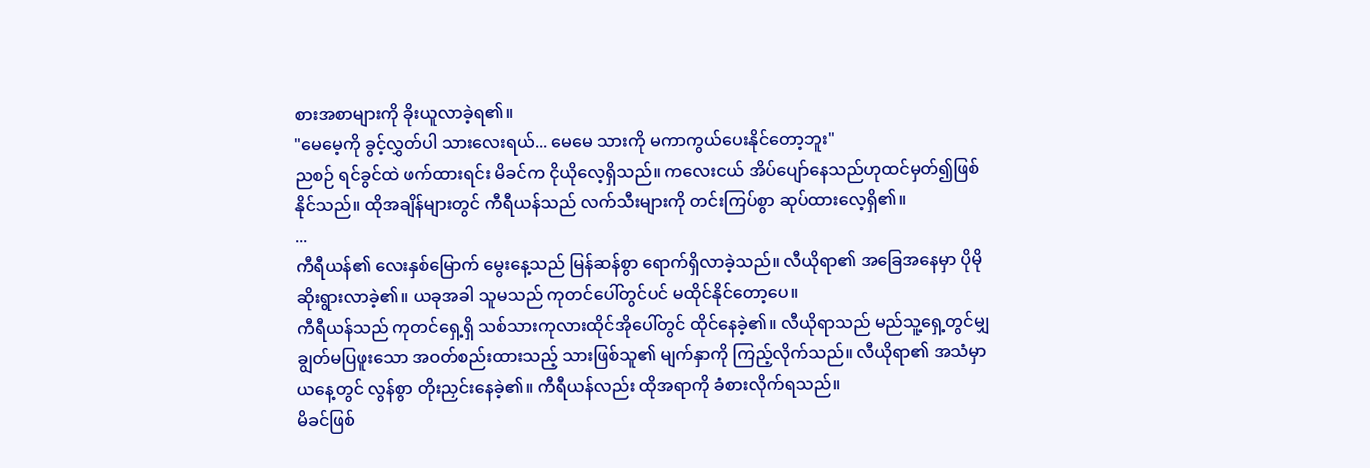စားအစာများကို ခိုးယူလာခဲ့ရ၏။
"မေမေ့ကို ခွင့်လွှတ်ပါ သားလေးရယ်... မေမေ သားကို မကာကွယ်ပေးနိုင်တော့ဘူး"
ညစဉ် ရင်ခွင်ထဲ ဖက်ထားရင်း မိခင်က ငိုယိုလေ့ရှိသည်။ ကလေးငယ် အိပ်ပျော်နေသည်ဟုထင်မှတ်၍ဖြစ်နိုင်သည်။ ထိုအချိန်များတွင် ကီရီယန်သည် လက်သီးများကို တင်းကြပ်စွာ ဆုပ်ထားလေ့ရှိ၏။
...
ကီရီယန်၏ လေးနှစ်မြောက် မွေးနေ့သည် မြန်ဆန်စွာ ရောက်ရှိလာခဲ့သည်။ လီယိုရာ၏ အခြေအနေမှာ ပိုမို ဆိုးရွားလာခဲ့၏။ ယခုအခါ သူမသည် ကုတင်ပေါ်တွင်ပင် မထိုင်နိုင်တော့ပေ။
ကီရီယန်သည် ကုတင်ရှေ့ရှိ သစ်သားကုလားထိုင်အိုပေါ်တွင် ထိုင်နေခဲ့၏။ လီယိုရာသည် မည်သူ့ရှေ့တွင်မျှ ချွတ်မပြဖူးသော အဝတ်စည်းထားသည့် သားဖြစ်သူ၏ မျက်နှာကို ကြည့်လိုက်သည်။ လီယိုရာ၏ အသံမှာ ယနေ့တွင် လွန်စွာ တိုးညှင်းနေခဲ့၏။ ကီရီယန်လည်း ထိုအရာကို ခံစားလိုက်ရသည်။
မိခင်ဖြစ်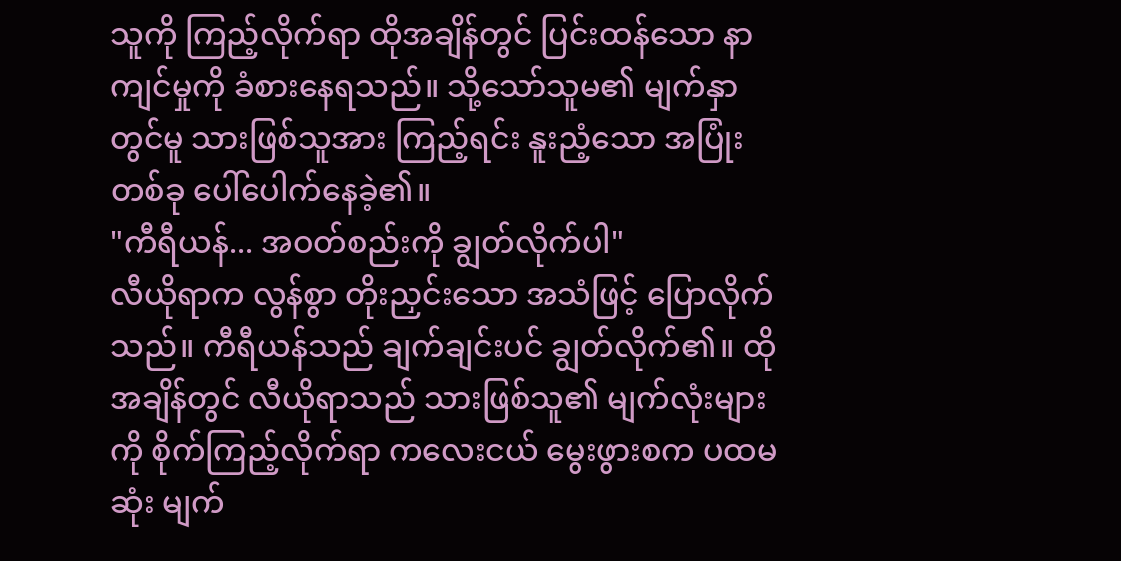သူကို ကြည့်လိုက်ရာ ထိုအချိန်တွင် ပြင်းထန်သော နာကျင်မှုကို ခံစားနေရသည်။ သို့သော်သူမ၏ မျက်နှာတွင်မူ သားဖြစ်သူအား ကြည့်ရင်း နူးညံ့သော အပြုံးတစ်ခု ပေါ်ပေါက်နေခဲ့၏။
"ကီရီယန်... အဝတ်စည်းကို ချွတ်လိုက်ပါ"
လီယိုရာက လွန်စွာ တိုးညှင်းသော အသံဖြင့် ပြောလိုက်သည်။ ကီရီယန်သည် ချက်ချင်းပင် ချွတ်လိုက်၏။ ထိုအချိန်တွင် လီယိုရာသည် သားဖြစ်သူ၏ မျက်လုံးများကို စိုက်ကြည့်လိုက်ရာ ကလေးငယ် မွေးဖွားစက ပထမဆုံး မျက်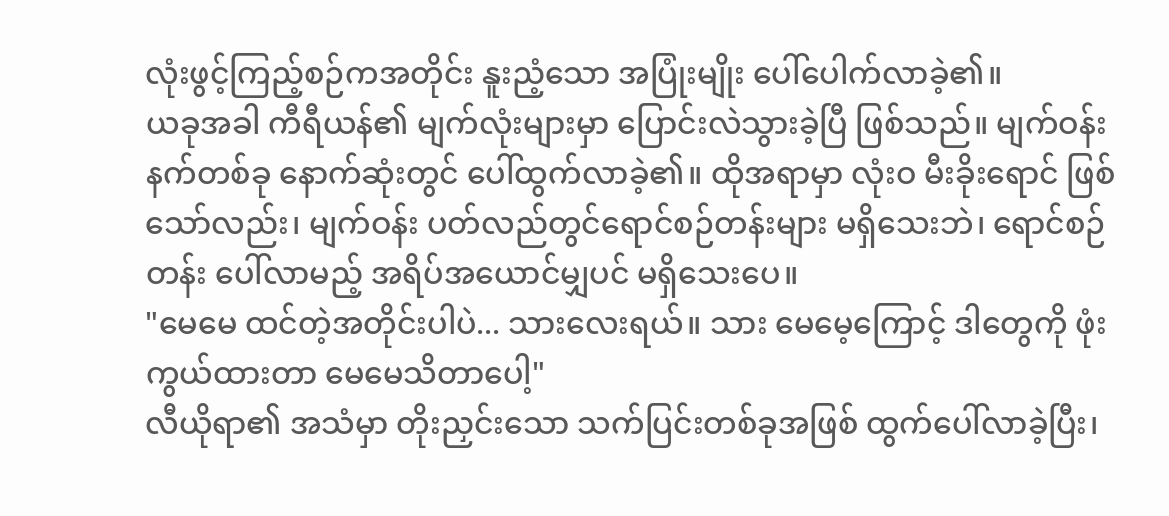လုံးဖွင့်ကြည့်စဉ်ကအတိုင်း နူးညံ့သော အပြုံးမျိုး ပေါ်ပေါက်လာခဲ့၏။
ယခုအခါ ကီရီယန်၏ မျက်လုံးများမှာ ပြောင်းလဲသွားခဲ့ပြီ ဖြစ်သည်။ မျက်ဝန်းနက်တစ်ခု နောက်ဆုံးတွင် ပေါ်ထွက်လာခဲ့၏။ ထိုအရာမှာ လုံးဝ မီးခိုးရောင် ဖြစ်သော်လည်း၊ မျက်ဝန်း ပတ်လည်တွင်ရောင်စဉ်တန်းများ မရှိသေးဘဲ၊ ရောင်စဉ်တန်း ပေါ်လာမည့် အရိပ်အယောင်မျှပင် မရှိသေးပေ။
"မေမေ ထင်တဲ့အတိုင်းပါပဲ... သားလေးရယ်။ သား မေမေ့ကြောင့် ဒါတွေကို ဖုံးကွယ်ထားတာ မေမေသိတာပေါ့"
လီယိုရာ၏ အသံမှာ တိုးညှင်းသော သက်ပြင်းတစ်ခုအဖြစ် ထွက်ပေါ်လာခဲ့ပြီး၊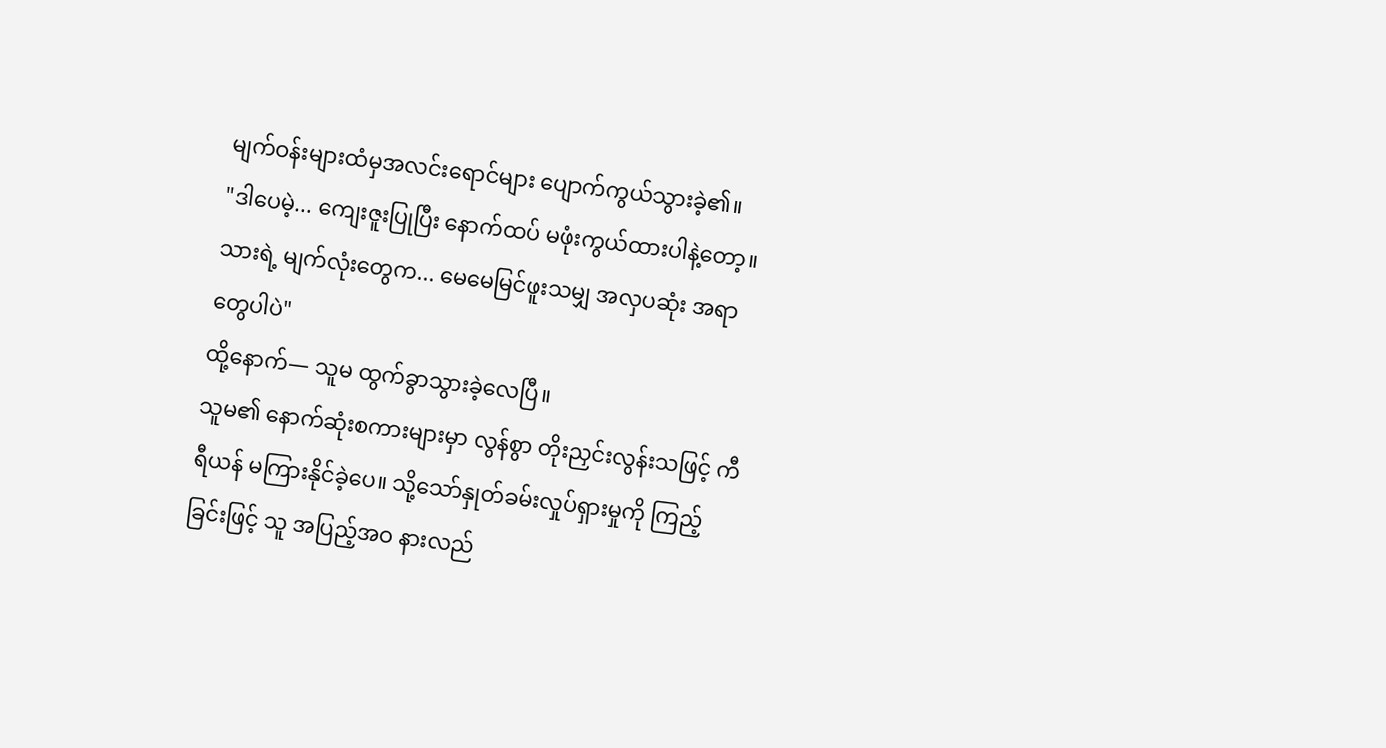မျက်ဝန်းများထံမှအလင်းရောင်များ ပျောက်ကွယ်သွားခဲ့၏။
"ဒါပေမဲ့... ကျေးဇူးပြုပြီး နောက်ထပ် မဖုံးကွယ်ထားပါနဲ့တော့။ သားရဲ့ မျက်လုံးတွေက... မေမေမြင်ဖူးသမျှ အလှပဆုံး အရာတွေပါပဲ"
ထို့နောက်— သူမ ထွက်ခွာသွားခဲ့လေပြီ။
သူမ၏ နောက်ဆုံးစကားများမှာ လွန်စွာ တိုးညှင်းလွန်းသဖြင့် ကီရီယန် မကြားနိုင်ခဲ့ပေ။ သို့သော်နှုတ်ခမ်းလှုပ်ရှားမှုကို ကြည့်ခြင်းဖြင့် သူ အပြည့်အဝ နားလည်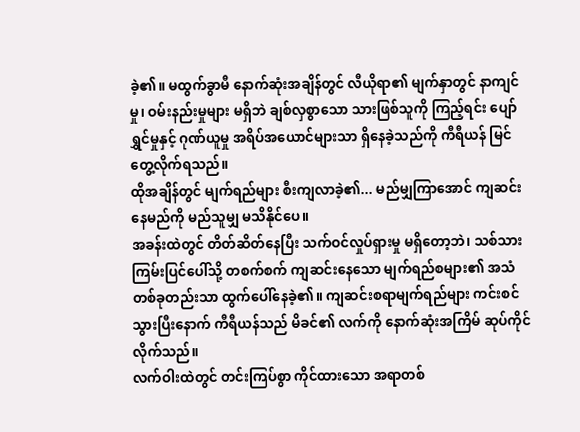ခဲ့၏။ မထွက်ခွာမီ နောက်ဆုံးအချိန်တွင် လီယိုရာ၏ မျက်နှာတွင် နာကျင်မှု၊ ဝမ်းနည်းမှုများ မရှိဘဲ ချစ်လှစွာသော သားဖြစ်သူကို ကြည့်ရင်း ပျော်ရွှင်မှုနှင့် ဂုဏ်ယူမှု အရိပ်အယောင်များသာ ရှိနေခဲ့သည်ကို ကီရီယန် မြင်တွေ့လိုက်ရသည်။
ထိုအချိန်တွင် မျက်ရည်များ စီးကျလာခဲ့၏... မည်မျှကြာအောင် ကျဆင်းနေမည်ကို မည်သူမျှ မသိနိုင်ပေ။
အခန်းထဲတွင် တိတ်ဆိတ်နေပြီး သက်ဝင်လှုပ်ရှားမှု မရှိတော့ဘဲ၊ သစ်သားကြမ်းပြင်ပေါ်သို့ တစက်စက် ကျဆင်းနေသော မျက်ရည်စများ၏ အသံတစ်ခုတည်းသာ ထွက်ပေါ်နေခဲ့၏။ ကျဆင်းစရာမျက်ရည်များ ကင်းစင်သွားပြီးနောက် ကီရီယန်သည် မိခင်၏ လက်ကို နောက်ဆုံးအကြိမ် ဆုပ်ကိုင်လိုက်သည်။
လက်ဝါးထဲတွင် တင်းကြပ်စွာ ကိုင်ထားသော အရာတစ်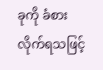ခုကို ခံစားလိုက်ရသဖြင့်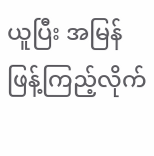ယူပြီး အမြန် ဖြန့်ကြည့်လိုက်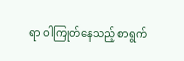ရာ ဝါကြုတ်နေသည့် စာရွက်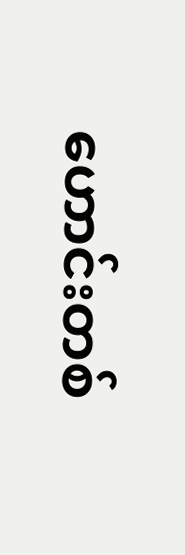ဟောင်းတစ်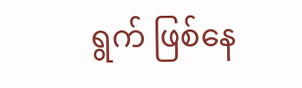ရွက် ဖြစ်နေ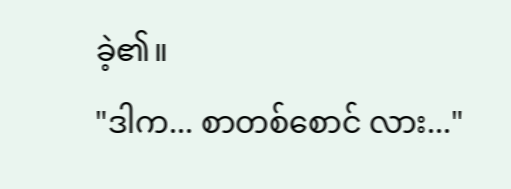ခဲ့၏။
"ဒါက... စာတစ်စောင် လား..."